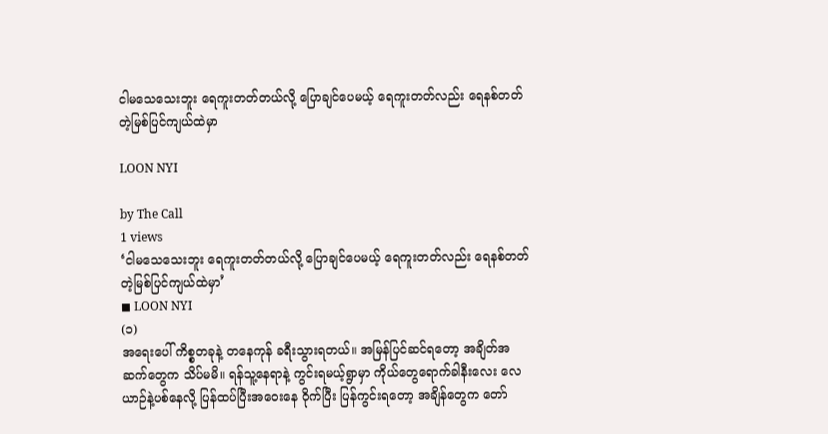ငါမသေသေးဘူး ရေကူးတတ်တယ်လို့ ပြောချင်ပေမယ့် ရေကူးတတ်လည်း ရေနစ်တတ်တဲ့မြစ်ပြင်ကျယ်ထဲမှာ

LOON NYI

by The Call
1 views
‘ငါမသေသေးဘူး ရေကူးတတ်တယ်လို့ ပြောချင်ပေမယ့် ရေကူးတတ်လည်း ရေနစ်တတ်တဲ့မြစ်ပြင်ကျယ်ထဲမှာ’
◼ LOON NYI
(၁)
အရေးပေါ် ကိစ္စတခုနဲ့ တနေကုန် ခရီးသွားရတယ်။ အမြန်ပြင်ဆင်ရတော့ အချိတ်အဆက်တွေက သိပ်မမိ။ ရန်သူ့နေရာနဲ့ ကွင်းရမယ့်ရွာမှာ ကိုယ်တွေရောက်ခါနီးလေး လေယာဉ်နဲ့ပစ်နေလို့ ပြန်ထပ်ပြီးအဝေးနေ ဝိုက်ပြီး ပြန်ကွင်းရတော့ အချိန်တွေက တော်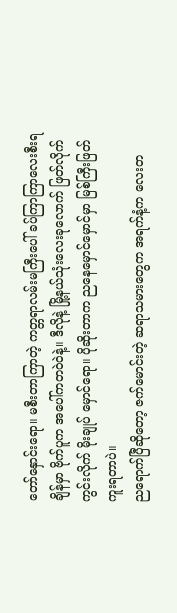တော်နှောင်းရော။ မစီးတာကြာတဲ့ ကတ္တရာလမ်းမကြီးပေါ် ခပ်ကြာကြာလေးစီးရချိန်မှာ ဗိုက်ပူက အပေါ်ကတဝဲဝဲနဲ့။ ဒီလိုနဲ့ မြို့နယ်သုံးလေးခုလောက် ဖြတ်လိုက် ကွင်းလိုက် မိုးချုပ် မှောင်ရော။ ပိုဆိုးတာက ညနေမှောင်မှောင်မှာ မြစ်ကြီးဖြတ်ကူးရတာပဲ။
ညရောက်ပြီဆိုတော့ ဇက်မောင်းတဲ့ ဆရာသမားတွေက အရက်နံ့က လေးတ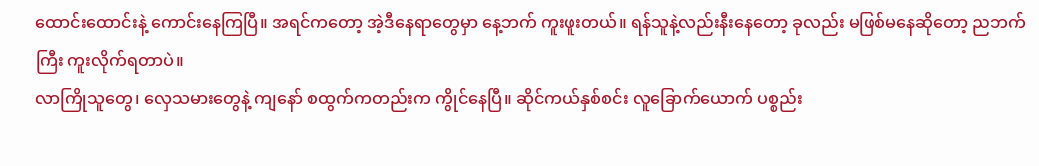ထောင်းထောင်းနဲ့ ကောင်းနေကြပြီ။ အရင်ကတော့ အဲ့ဒီနေရာတွေမှာ နေ့ဘက် ကူးဖူးတယ်။ ရန်သူနဲ့လည်းနီးနေတော့ ခုလည်း မဖြစ်မနေဆိုတော့ ညဘက်ကြီး ကူးလိုက်ရတာပဲ။
လာကြိုသူတွေ၊ လှေသမားတွေနဲ့ ကျနော် စထွက်ကတည်းက ကွိုင်နေပြီ။ ဆိုင်ကယ်နှစ်စင်း လူခြောက်ယောက် ပစ္စည်း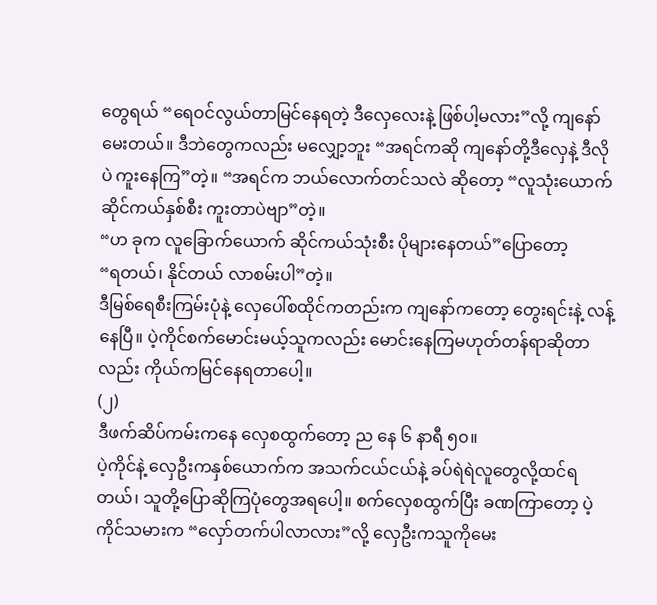တွေရယ် “ရေဝင်လွယ်တာမြင်နေရတဲ့ ဒီလှေလေးနဲ့ ဖြစ်ပါ့မလား”လို့ ကျနော် မေးတယ်။ ဒီဘဲတွေကလည်း မလျှော့ဘူး “အရင်ကဆို ကျနော်တို့ဒီလှေနဲ့ ဒီလိုပဲ ကူးနေကြ”တဲ့။ “အရင်က ဘယ်လောက်တင်သလဲ ဆိုတော့ “လူသုံးယောက် ဆိုင်ကယ်နှစ်စီး ကူးတာပဲဗျာ”တဲ့။
“ဟ ခုက လူခြောက်‌ယောက် ဆိုင်ကယ်သုံးစီး ပိုများနေတယ်”ပြောတော့
“ရတယ်၊ နိုင်တယ် လာစမ်းပါ”တဲ့။
ဒီမြစ်ရေစီးကြမ်းပုံနဲ့ လှေပေါ်စထိုင်ကတည်းက ကျနော်ကတော့ တွေးရင်းနဲ့ လန့်နေပြီ။ ပဲ့ကိုင်စက်‌မောင်းမယ့်သူကလည်း မောင်းနေကြမဟုတ်တန်ရာဆိုတာလည်း ကိုယ်ကမြင်နေရတာပေါ့။
(၂)
ဒီဖက်ဆိပ်ကမ်းကနေ လှေစထွက်တော့ ည နေ ၆ နာရီ ၅၀။
ပဲ့ကိုင်နဲ့ လှေဦးကနှစ်ယောက်က အသက်ငယ်ငယ်နဲ့ ခပ်ရဲရဲလူတွေလို့ထင်ရတယ်၊ သူတို့ပြောဆိုကြပုံတွေအရပေါ့။ စက်လှေစထွက်ပြီး ခဏကြာတော့ ပဲ့ကိုင်သမားက “လှော်တက်ပါလာလား”လို့ လှေဦးကသူကိုမေး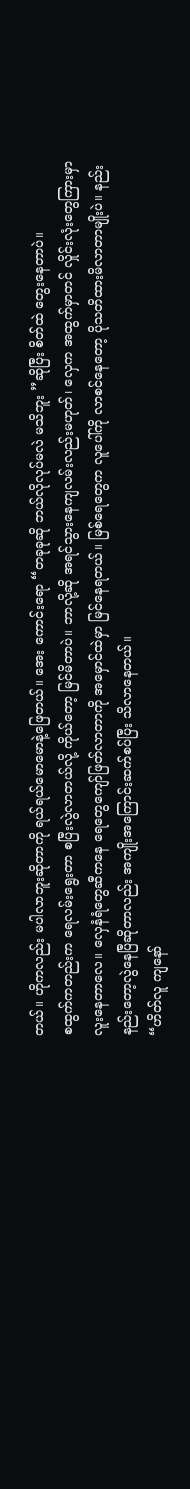တယ်။ ဟိုကလည်း မပါလာဘူးဆိုတာကို ရယ်ရယ်မောမောနဲ့ဖြေတယ်။ အေး ကောင်းရော “တခုခုဆို ဘယ်လိုလုပ်မလဲ မသိဘူး ”ဆိုပြီး စိတ်ထဲ တွေးနေတာပဲ။
စထွက်ကတည်းက ရေလမ်းရွေးတာ စပြီးလွဲလာတယ်လို့ ကိုယ်တော့ မြင်မိတာပဲ။ ဘာလို့ဆို အရင်သွားနေကျလမ်းလည်းမဟုတ်၊ လှေက အထွက်မှာတင် လှိုင်းလုံးတွေကြားမှာ လူးနေ‌တာလေ။ လှေနံရံတွေဆီကနေ ရေတွေကျော်ဖြတ်လာတာကို အမှောင်ထဲမှာ မြင်နေရတယ်။ မြစ်ရေတွေက လူပေါ်ကို လာစင်နေတော့ ပိုသတိထားမိလာတာမျိုးပဲ။ နည်းနည်းတော့လွဲနေပြီဆိုတာလည်း အကျိုးအကြောင်းဆက်စပ်ပြီး သိလာနေတယ်။
“ဟိတ်လူ ကျနော်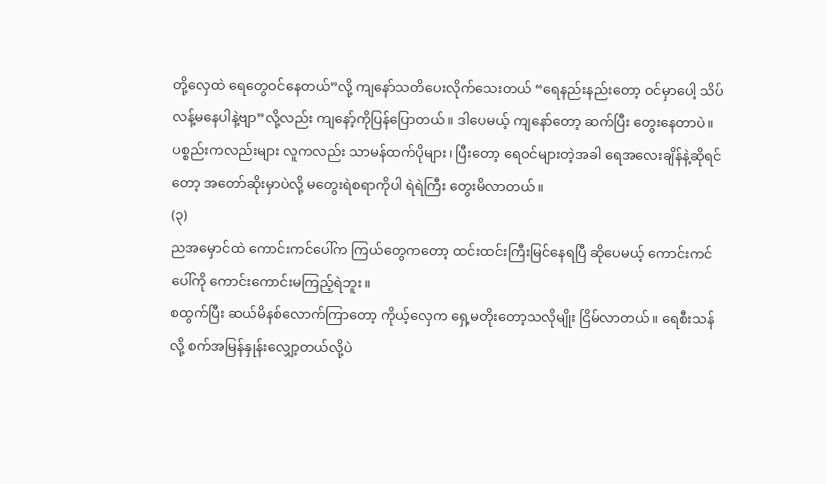တို့လှေထဲ ရေတွေဝင်နေတယ်”လို့ ကျနော်သတိပေးလိုက်သေးတယ် “ရေနည်းနည်းတော့ ဝင်မှာပေါ့ သိပ်လန့်မနေပါနဲ့ဗျာ”လို့လည်း ကျနော့်ကိုပြန်ပြောတယ်။ ဒါပေမယ့် ကျနော်တော့ ဆက်ပြီး တွေးနေတာပဲ။ ပစ္စည်းကလည်းများ လူကလည်း သာမန်ထက်ပိုများ၊ ပြီးတော့ ရေဝင်များတဲ့အခါ ရေအလေးချိန်နဲ့ဆိုရင်တော့ အတော်ဆိုးမှာပဲလို့ မတွေးရဲစရာကိုပါ ရဲရဲကြီး တွေးမိလာတယ်။
(၃)
ညအမှောင်ထဲ ကောင်းကင်ပေါ်က ကြယ်တွေကတော့ ထင်းထင်းကြီးမြင်နေရပြီ ဆိုပေမယ့် ကောင်းကင်ပေါ်ကို ကောင်းကောင်းမကြည့်ရဲဘူး။
စထွက်ပြီး ဆယ်မိနစ်လောက်ကြာတော့ ကိုယ့်လှေက ရှေ့မတိုးတော့သလိုမျိုး ငြိမ်လာတယ်။ ရေစီးသန်လို့ စက်အမြန်နှုန်းလျှော့တယ်လို့ပဲ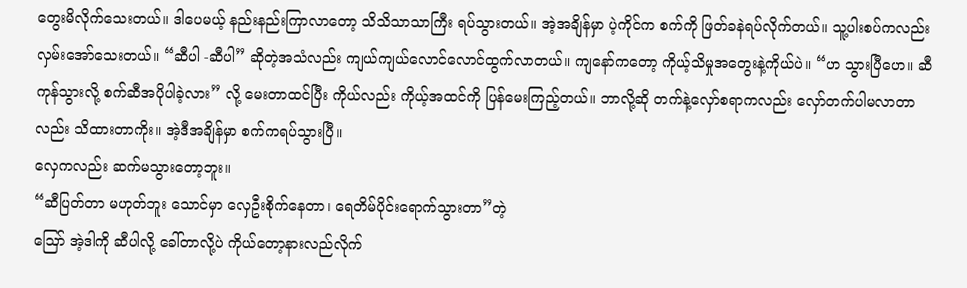တွေးမိလိုက်သေးတယ်။ ဒါပေမယ့် နည်းနည်းကြာလာတော့ သိသိသာသာကြီး ရပ်သွားတယ်။ အဲ့အချိန်မှာ ပဲ့ကိုင်က စက်ကို ဖြတ်ခနဲရပ်လိုက်တယ်။ သူ့ပါးစပ်ကလည်း လှမ်းအော်သေးတယ်။ “ဆီပါ -ဆီပါ” ဆိုတဲ့အသံလည်း ကျယ်ကျယ်လောင်လောင်ထွက်လာတယ်။ ကျနော်ကတော့ ကိုယ့်သိမှုအတွေးနဲ့ကိုယ်ပဲ။ “ဟ သွားပြီဟေ။ ဆီကုန်သွားလို့ စက်ဆီအပိုပါခဲ့လား” လို့ မေးတာထင်ပြီး ကိုယ်လည်း ကိုယ့်အထင်ကို ပြန်မေးကြည့်တယ်။ ဘာလို့ဆို တက်နဲ့လှော်စရာကလည်း လှော်တက်ပါမလာတာလည်း သိထားတာကိုး။ အဲ့ဒီအချိန်မှာ စက်ကရပ်သွားပြီ။
လှေကလည်း ဆက်မသွားတော့ဘူး။
“ဆီပြတ်တာ မဟုတ်ဘူး သောင်မှာ လှေဦးစိုက်နေတာ၊ ရေတိမ်ပိုင်းရောက်သွားတာ”တဲ့
ဪ အဲ့ဒါကို ဆီပါလို့ ခေါ်တာလို့ပဲ ကိုယ်တော့နားလည်လိုက်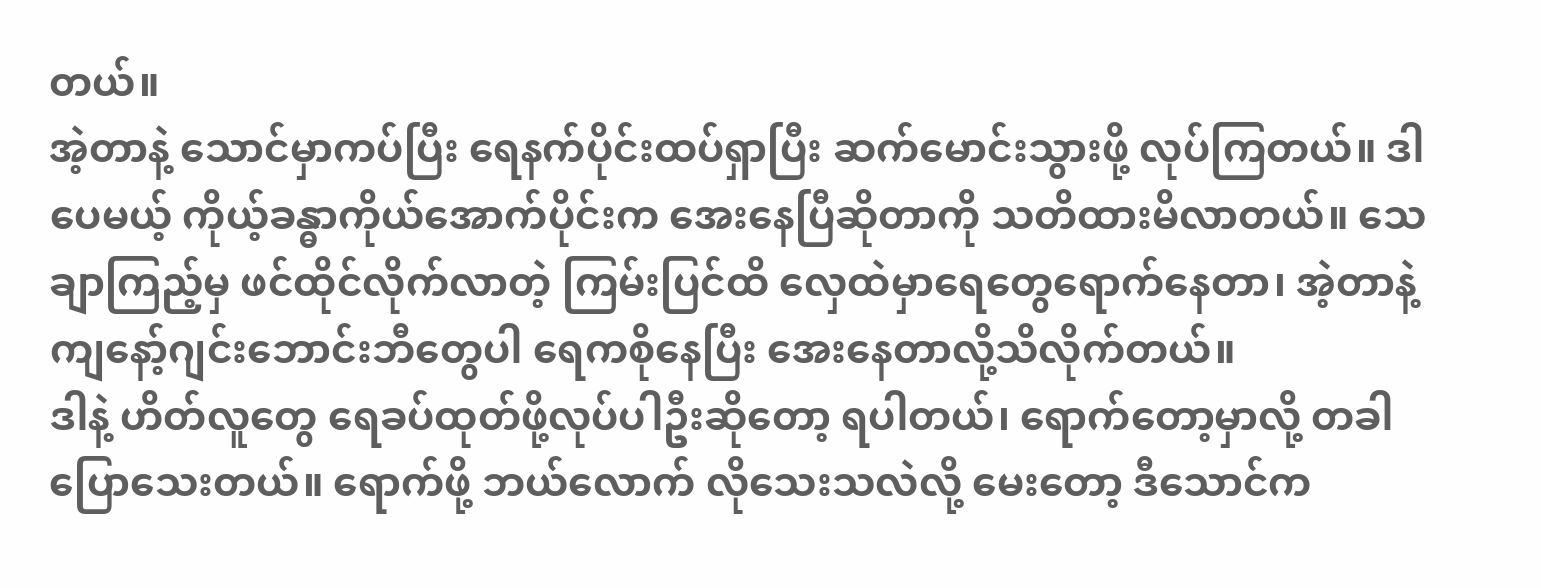တယ်။
အဲ့တာနဲ့ သောင်မှာကပ်ပြီး ရေနက်ပိုင်းထပ်ရှာပြီး ဆက်မောင်းသွားဖို့ လုပ်ကြတယ်။ ဒါပေမယ့် ‌ကိုယ့်ခန္ဓာကိုယ်အောက်ပိုင်းက အေးနေပြီဆိုတာကို သတိထားမိလာတယ်။ သေချာကြည့်မှ ဖင်ထိုင်လိုက်လာတဲ့ ကြမ်းပြင်ထိ လှေထဲမှာရေတွေရောက်နေတာ၊ အဲ့တာနဲ့ ကျနော့်ဂျင်းဘောင်း‌ဘီတွေပါ ရေကစိုနေပြီး အေးနေတာလို့သိလိုက်တယ်။
ဒါနဲ့ ဟိတ်လူတွေ ရေခပ်ထုတ်ဖို့လုပ်ပါဦးဆိုတော့ ရပါတယ်၊ ရောက်တော့မှာလို့ တခါပြောသေးတယ်။ ရောက်ဖို့ ဘယ်လောက် လိုသေးသလဲလို့ မေးတော့ ဒီသောင်က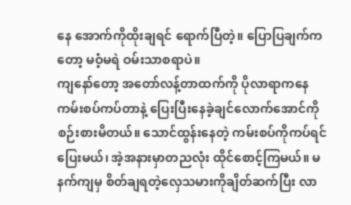နေ အောက်ကိုထိုးချရင် ရောက်ပြီတဲ့။ ပြောပြချက်ကတော့ မဝံ့မရဲ ဝမ်းသာစရာပဲ။
ကျနော်တော့ အတော်လန့်တာထက်ကို ပိုလာရာကနေ ကမ်းစပ်ကပ်တာနဲ့ ပြေးပြီးနေခဲ့ချင်လောက်အောင်ကို စဉ်းစားမိတယ်။ သောင်ထွန်းနေတဲ့ ကမ်းစပ်ကိုကပ်ရင် ပြေးမယ်၊ အဲ့အနားမှာတညလုံး ထိုင်စောင့်ကြမယ်။ မနက်ကျမှ စိတ်ချရတဲ့လှေသမားကိုချိတ်ဆက်ပြီး လာ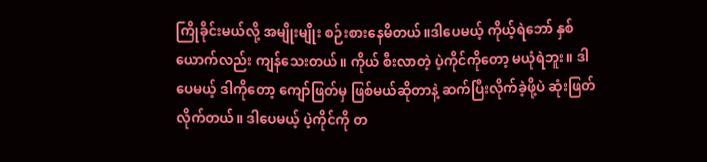ကြိုခိုင်းမယ်လို့ အမျိုးမျိုး စဉ်းစားနေမိတယ်။ဒါပေမယ့် ကိုယ့်ရဲဘော် နှစ်ယောက်လည်း ကျန်သေးတယ်။ ကိုယ် စီးလာတဲ့ ပဲ့ကိုင်ကိုတော့ မယုံရဲဘူး။ ဒါပေမယ့် ဒါကိုတော့ ကျော်ဖြတ်မှ ဖြစ်မယ်ဆိုတာနဲ့ ဆက်ပြီးလိုက်ခဲ့ဖို့ပဲ ဆုံးဖြတ်လိုက်တယ်။ ဒါပေမယ့် ပဲ့ကိုင်ကို တ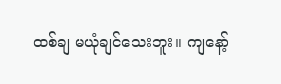ထစ်ချ မယုံချင်သေးဘူး။ ကျနော့်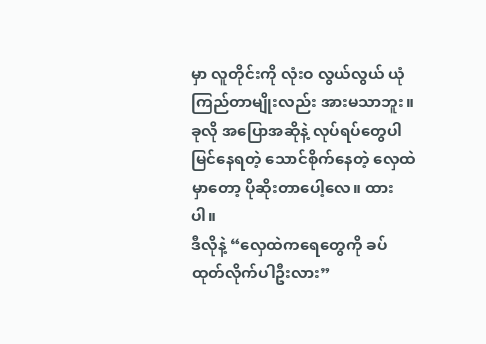မှာ လူတိုင်းကို လုံးဝ လွယ်လွယ် ယုံကြည်တာမျိုးလည်း အားမသာဘူး။ ခုလို အပြောအဆိုနဲ့ လုပ်ရပ်တွေပါ မြင်နေရတဲ့ သောင်စိုက်နေတဲ့ လှေထဲမှာတော့ ပိုဆိုးတာပေါ့လေ။ ထားပါ။
ဒီလိုနဲ့ “လှေထဲကရေတွေကို ခပ်ထုတ်လိုက်ပါဦးလား”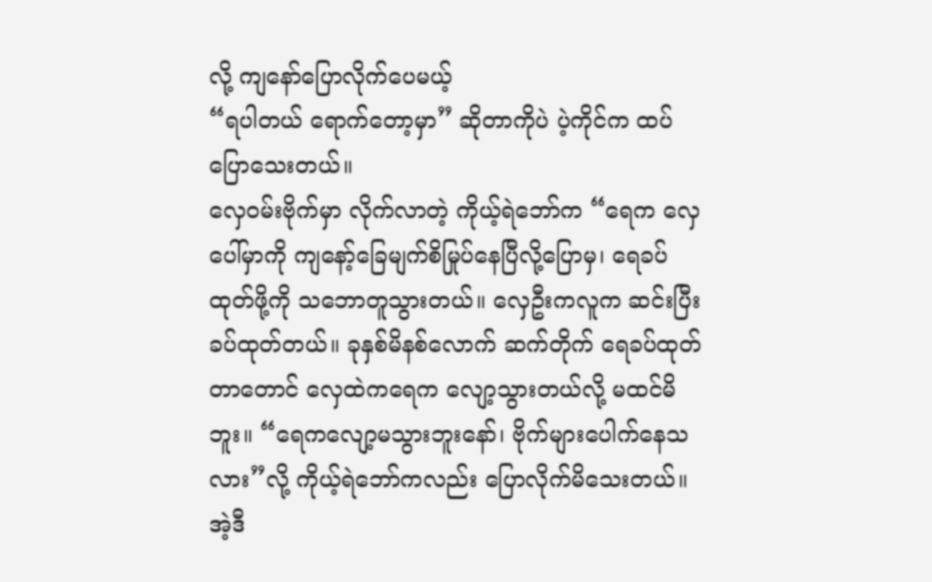လို့ ကျနော်ပြောလိုက်ပေမယ့်
“ရပါတယ် ရောက်တော့မှာ” ဆိုတာကိုပဲ ပဲ့ကိုင်က ထပ်ပြောသေးတယ်။
လှေဝမ်းဗိုက်မှာ လိုက်လာတဲ့ ကိုယ့်ရဲဘော်က “ရေက လှေပေါ်မှာကို ကျနော့်ခြေမျက်စိမြုပ်နေပြီလို့ပြောမှ၊ ရေခပ်ထုတ်ဖို့ကို သဘောတူသွားတယ်။ လှေဦးကလူက ဆင်းပြီး ခပ်ထုတ်တယ်။ ခုနှစ်မိနစ်လောက် ဆက်တိုက် ရေခပ်ထုတ်တာတောင် လှေထဲကရေက လျော့သွားတယ်လို့ မထင်မိဘူး။ “ရေကလျော့မသွားဘူးနော်၊ ဗိုက်များပေါက်နေသလား”လို့ ကိုယ့်ရဲဘော်ကလည်း ပြောလိုက်မိသေးတယ်။
အဲ့ဒီ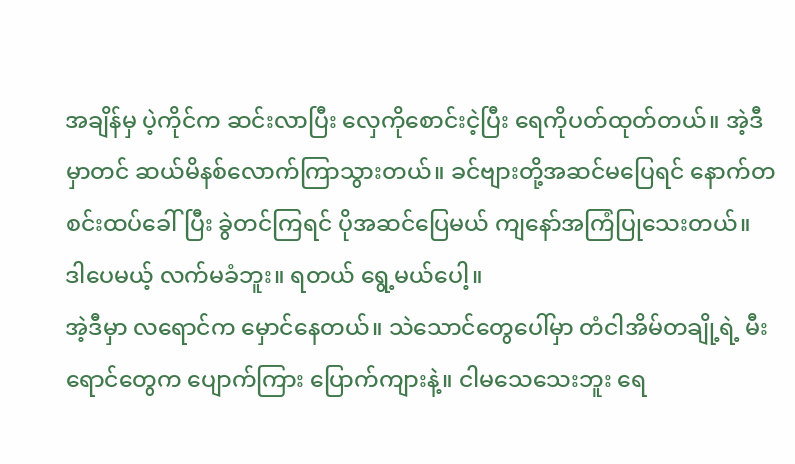အချိန်မှ ပဲ့ကိုင်က ဆင်းလာပြီး လှေကိုစောင်းငဲ့ပြီး ရေကိုပတ်ထုတ်တယ်။ အဲ့ဒီမှာတင် ဆယ်မိနစ်လောက်ကြာသွားတယ်။ ခင်ဗျားတို့အဆင်မပြေရင် နောက်တစင်းထပ်ခေါ်ပြီး ခွဲတင်ကြရင် ပိုအဆင်ပြေမယ် ကျနော်အကြံပြုသေးတယ်။ ဒါပေမယ့် လက်မခံဘူး။ ရတယ် ရွေ့မယ်ပေါ့။
အဲ့ဒီမှာ လရောင်က မှောင်နေတယ်။ သဲသောင်တွေပေါ်မှာ တံငါအိမ်တချို့ရဲ့ မီးရောင်တွေက ပျောက်ကြား ပြောက်ကျားနဲ့။ ငါမသေသေးဘူး ရေ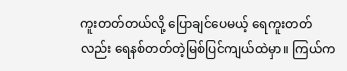ကူးတတ်တယ်လို့ ပြောချင်ပေမယ့် ရေကူးတတ်လည်း ရေနစ်တတ်တဲ့မြစ်ပြင်ကျယ်ထဲမှာ။ ကြယ်က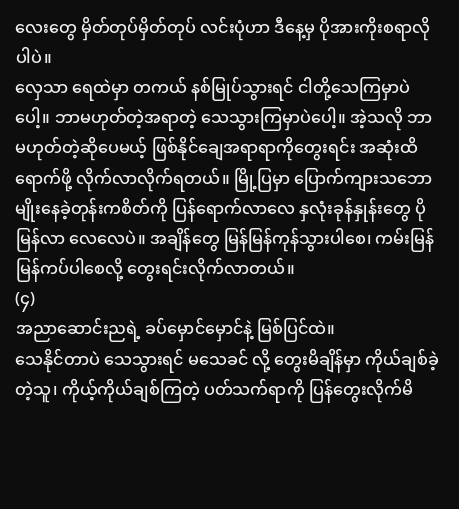လေးတွေ မှိတ်တုပ်မှိတ်တုပ် လင်းပုံဟာ ဒီနေ့မှ ပိုအားကိုးစရာလိုပါပဲ။
လှေသာ ရေထဲမှာ တကယ် နစ်မြုပ်သွားရင် ငါတို့သေကြမှာပဲပေါ့။ ဘာမဟုတ်တဲ့အရာတဲ့ သေသွားကြမှာပဲပေါ့။ အဲ့သလို ဘာမဟုတ်တဲ့ဆိုပေမယ့် ဖြစ်နိုင်ချေအရာရာကိုတွေးရင်း အဆုံးထိရောက်ဖို့ လိုက်လာလိုက်ရတယ်။ မြို့ပြ‌မှာ ပြောက်ကျားသဘောမျိုးနေခဲ့တုန်းကစိတ်ကို ပြန်ရောက်လာလေ နှလုံးခုန်နှုန်းတွေ ပိုမြန်လာ‌ လေလေပဲ။ အချိန်တွေ မြန်မြန်ကုန်သွားပါစေ၊ ကမ်းမြန်မြန်ကပ်ပါစေလို့ တွေးရင်းလိုက်လာတယ်။
(၄)
အညာဆောင်းညရဲ့ ခပ်မှောင်မှောင်နဲ့ မြစ်ပြင်ထဲ။
သေနိုင်တာပဲ သေသွားရင် မသေခင် လို့ တွေးမိချိန်မှာ ကိုယ်ချစ်ခဲ့တဲ့သူ၊ ကိုယ့်ကိုယ်ချစ်ကြတဲ့ ပတ်သက်ရာကို ပြန်တွေးလိုက်မိ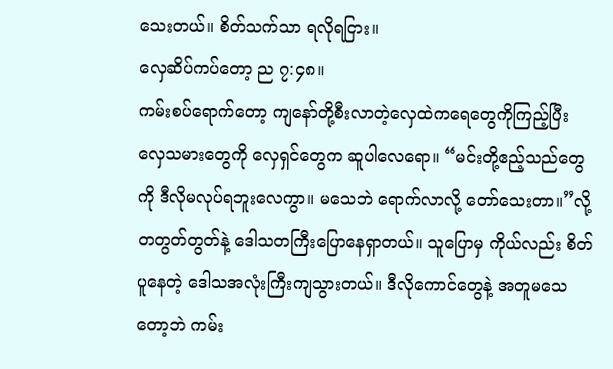သေးတယ်။ စိတ်သက်သာ ရလိုရငြား။
လှေဆိပ်ကပ်တော့ ည ၇:၄၈။
ကမ်းစပ်ရောက်တော့ ကျနော်တို့စီးလာတဲ့လှေထဲကရေတွေကိုကြည့်ပြီး လှေသမားတွေကို လှေရှင်တွေက ဆူပါလေရော။ “မင်းတို့ဧည့်သည်တွေကို ဒီလိုမလုပ်ရဘူးလေကွာ။ မသေဘဲ ရောက်လာလို့ တော်သေးတာ။”လို့ တတွတ်တွတ်နဲ့ ဒေါသတကြီးပြောနေရှာတယ်။ သူပြောမှ ကိုယ်လည်း စိတ်ပူနေတဲ့ ဒေါသအလုံးကြီးကျသွားတယ်။ ဒီလိုကောင်တွေနဲ့ အတူမသေတော့ဘဲ ကမ်း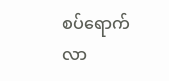စပ်ရောက်လာ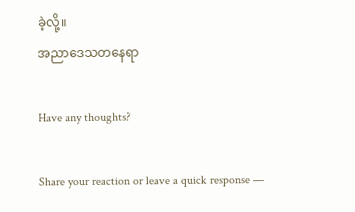ခဲ့လို့။
အညာဒေသတနေရာ

Have any thoughts?

Share your reaction or leave a quick response —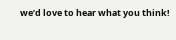we’d love to hear what you think!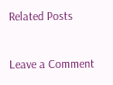Related Posts

Leave a Comment